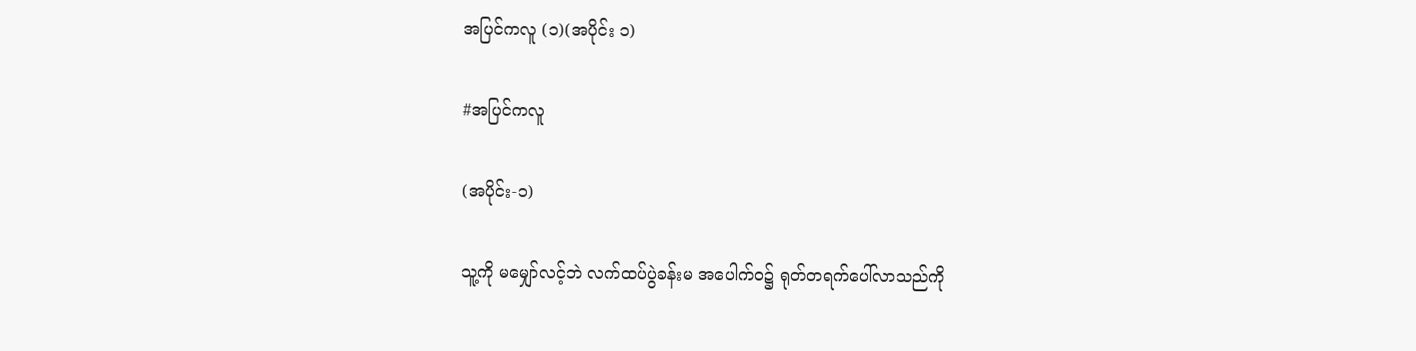အပြင်ကလူ (၁)(အပိုင်း ၁)

#အပြင်ကလူ

(အပိုင်း-၁)

သူ့ကို မမျှော်လင့်ဘဲ လက်ထပ်ပွဲခန်းမ အပေါက်ဝ၌ ရုတ်တရက်ပေါ်လာသည်ကို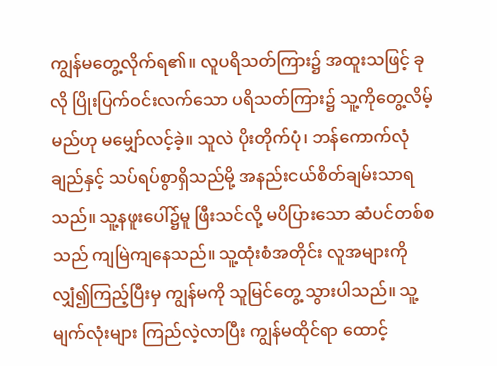ကျွန်မတွေ့လိုက်ရ၏။ လူပရိသတ်ကြား၌ အထူးသဖြင့် ခုလို ပြိုးပြက်ဝင်းလက်သော ပရိသတ်ကြား၌ သူ့ကိုတွေ့လိမ့်မည်ဟု မမျှော်လင့်ခဲ့။ သူလဲ ပိုးတိုက်ပုံ၊ ဘန်ကောက်လုံချည်နှင့် သပ်ရပ်စွာရှိသည်မို့ အနည်းငယ်စိတ်ချမ်းသာရသည်။ သူ့နဖူးပေါ်၌မူ ဖြီးသင်လို့ မပိပြားသော ဆံပင်တစ်စသည် ကျမြဲကျနေသည်။ သူ့ထုံးစံအတိုင်း လူအများကို လျှံ၍ကြည့်ပြီးမှ ကျွန်မကို သူမြင်တွေ့ သွားပါသည်။ သူ့မျက်လုံးများ ကြည်လဲ့လာပြီး ကျွန်မထိုင်ရာ ထောင့်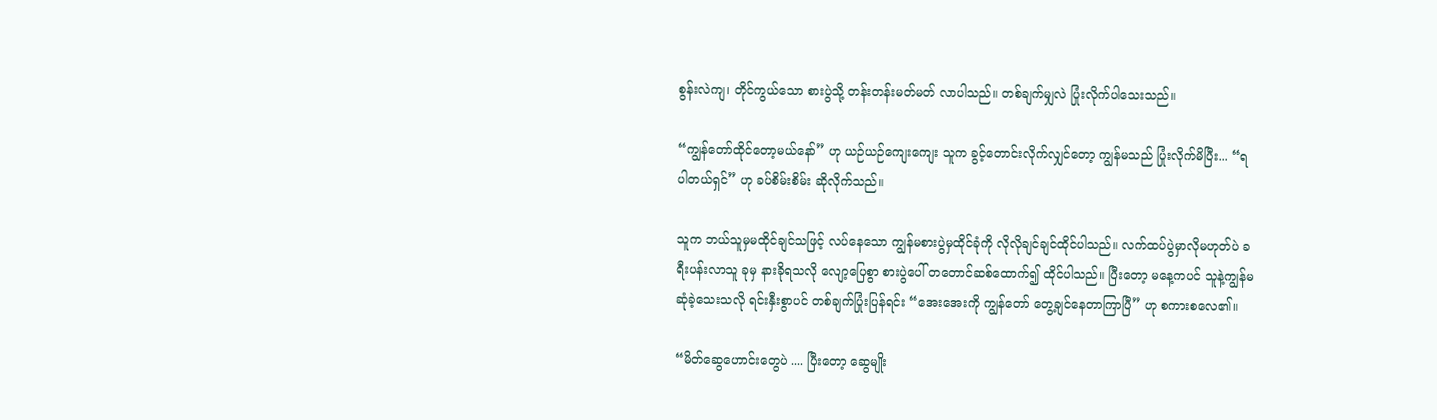စွန်းလဲကျ၊ တိုင်ကွယ်သော စားပွဲသို့ တန်းတန်းမတ်မတ် လာပါသည်။ တစ်ချက်မျှလဲ ပြုံးလိုက်ပါသေးသည်။

“ကျွန်တော်ထိုင်တော့မယ်နော်” ဟု ယဉ်ယဉ်ကျေးကျေး သူက ခွင့်တောင်းလိုက်လျှင်တော့ ကျွန်မသည် ပြုံးလိုက်မိပြီး... “ရပါတယ်ရှင်” ဟု ခပ်စိမ်းစိမ်း ဆိုလိုက်သည်။

သူက ဘယ်သူမှမထိုင်ချင်သဖြင့် လပ်နေသော ကျွန်မစားပွဲမှထိုင်ခုံကို လိုလိုချင်ချင်ထိုင်ပါသည်။ လက်ထပ်ပွဲမှာလိုမဟုတ်ပဲ ခရီးပန်းလာသူ ခုမှ နားခိုရသလို လျော့ပြေစွာ စားပွဲပေါ် တတောင်ဆစ်ထောက်၍ ထိုင်ပါသည်။ ပြီးတော့ မနေ့ကပင် သူနဲ့ကျွန်မဆုံခဲ့သေးသလို ရင်းနှီးစွာပင် တစ်ချက်ပြုံးပြန်ရင်း “အေးအေးကို ကျွန်တော် တွေ့ချင်နေတာကြာပြီ” ဟု စကားစလေ၏။

“မိတ်ဆွေဟောင်းတွေပဲ .... ပြီးတော့ ဆွေမျိုး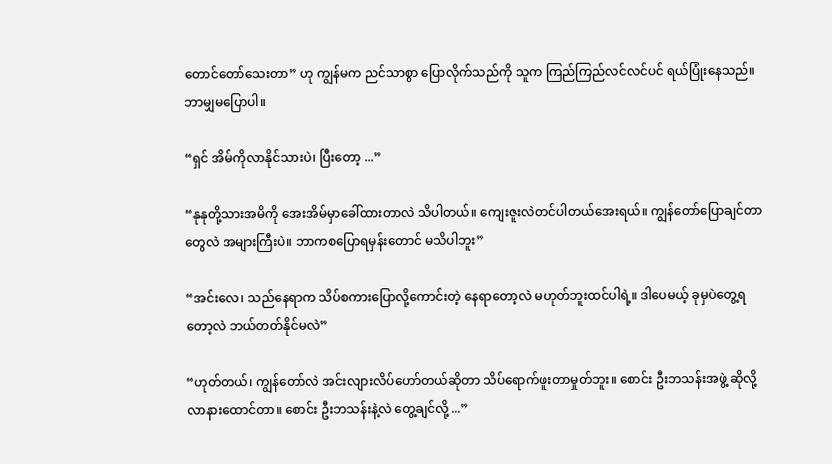တောင်တော်သေးတာ” ဟု ကျွန်မက ညင်သာစွာ ပြောလိုက်သည်ကို သူက ကြည်ကြည်လင်လင်ပင် ရယ်ပြုံးနေသည်။ ဘာမျှမပြောပါ။

“ရှင် အိမ်ကိုလာနိုင်သားပဲ၊ ပြီးတော့ ...”

“နုနုတို့သားအမိကို အေးအိမ်မှာခေါ်ထားတာလဲ သိပါတယ်။ ကျေးဇူးလဲတင်ပါတယ်အေးရယ်။ ကျွန်တော်ပြောချင်တာတွေလဲ အများကြီးပဲ။ ဘာကစပြောရမှန်းတောင် မသိပါဘူး”

“အင်းလေ၊ သည်နေရာက သိပ်စကားပြောလို့ကောင်းတဲ့ နေရာတော့လဲ မဟုတ်ဘူးထင်ပါရဲ့။ ဒါပေမယ့် ခုမှပဲတွေ့ရတော့လဲ ဘယ်တတ်နိုင်မလဲ”

“ဟုတ်တယ်၊ ကျွန်တော်လဲ အင်းလျားလိပ်ဟော်တယ်ဆိုတာ သိပ်ရောက်ဖူးတာမှုတ်ဘူး။ စောင်း ဦးဘသန်းအဖွဲ့ ဆိုလို့ လာနားထောင်တာ။ စောင်း ဦးဘသန်းနဲ့လဲ တွေ့ချင်လို့ ...”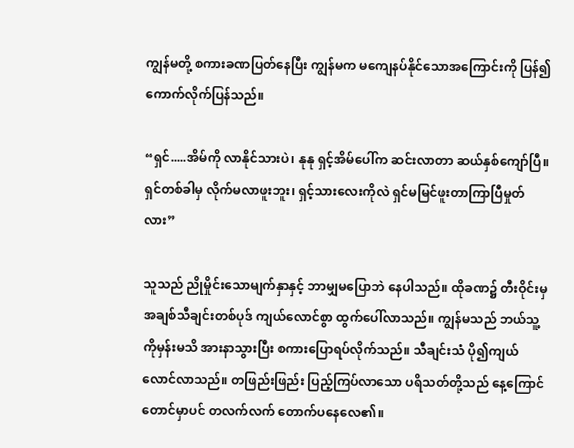ကျွန်မတို့ စကားခဏပြတ်နေပြီး ကျွန်မက မကျေနပ်နိုင်သောအကြောင်းကို ပြန်၍ကောက်လိုက်ပြန်သည်။

“ရှင်.....အိမ်ကို လာနိုင်သားပဲ၊ နုနု ရှင့်အိမ်ပေါ်က ဆင်းလာတာ ဆယ်နှစ်ကျော်ပြီ။ ရှင်တစ်ခါမှ လိုက်မလာဖူးဘူး၊ ရှင့်သားလေးကိုလဲ ရှင်မမြင်ဖူးတာကြာပြီမှုတ်လား”

သူသည် ညိုမှိုင်းသောမျက်နှာနှင့် ဘာမျှမပြောဘဲ နေပါသည်။ ထိုခဏ၌ တီးဝိုင်းမှ အချစ်သီချင်းတစ်ပုဒ် ကျယ်လောင်စွာ ထွက်ပေါ်လာသည်။ ကျွန်မသည် ဘယ်သူ့ကိုမှန်းမသိ အားနာသွားပြီး စကားပြောရပ်လိုက်သည်။ သီချင်းသံ ပို၍ကျယ်လောင်လာသည်။ တဖြည်းဖြည်း ပြည့်ကြပ်လာသော ပရိသတ်တို့သည် နေ့ကြောင်တောင်မှာပင် တလက်လက် တောက်ပနေလေ၏။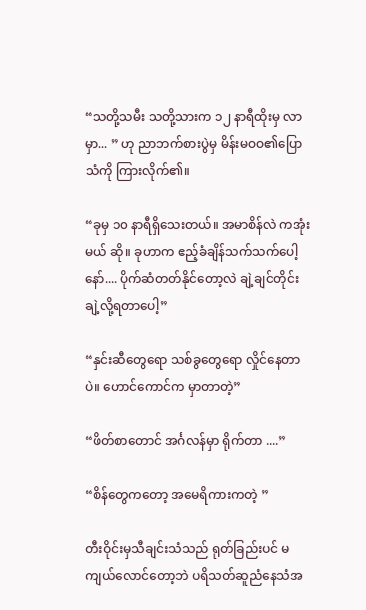“သတို့သမီး သတို့သားက ၁၂ နာရီထိုးမှ လာမှာ... ” ဟု ညာဘက်စားပွဲမှ မိန်းမဝဝ၏ပြောသံကို ကြားလိုက်၏။

“ခုမှ ၁၀ နာရီရှိသေးတယ်။ အမာစိန်လဲ ကအုံးမယ် ဆို။ ခုဟာက ဧည့်ခံချိန်သက်သက်ပေါ့ နော်.... ပိုက်ဆံတတ်နိုင်တော့လဲ ချဲ့ချင်တိုင်း ချဲ့လို့ရတာပေါ့”

“နှင်းဆီတွေရော သစ်ခွတွေရော လှိုင်နေတာပဲ။ ဟောင်ကောင်က မှာတာတဲ့”

“ဖိတ်စာတောင် အင်္ဂလန်မှာ ရိုက်တာ ....”

“စိန်တွေကတော့ အမေရိကားကတဲ့ ”

တီးဝိုင်းမှသီချင်းသံသည် ရုတ်ခြည်းပင် မကျယ်လောင်တော့ဘဲ ပရိသတ်ဆူညံနေသံအ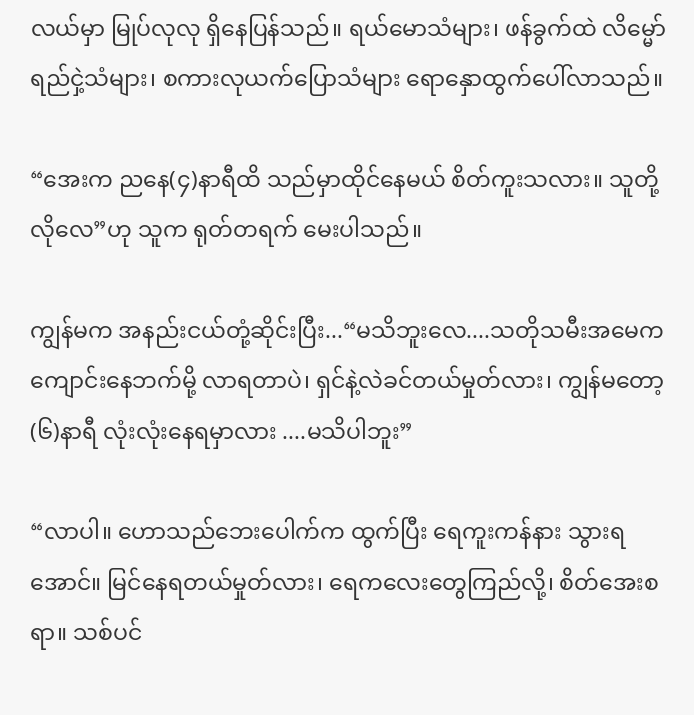လယ်မှာ မြုပ်လုလု ရှိနေပြန်သည်။ ရယ်မောသံများ၊ ဖန်ခွက်ထဲ လိမ္မော်ရည်ငှဲ့သံများ၊ စကားလုယက်ပြောသံများ ရောနှောထွက်ပေါ်လာသည်။

“အေးက ညနေ(၄)နာရီထိ သည်မှာထိုင်နေမယ် စိတ်ကူးသလား။ သူတို့လိုလေ”ဟု သူက ရုတ်တရက် မေးပါသည်။

ကျွန်မက အနည်းငယ်တုံ့ဆိုင်းပြီး...“မသိဘူးလေ....သတိုသမီးအမေက ကျောင်းနေဘက်မို့ လာရတာပဲ၊ ရှင်နဲ့လဲခင်တယ်မှုတ်လား၊ ကျွန်မတော့ (၆)နာရီ လုံးလုံးနေရမှာလား ....မသိပါဘူး”

“လာပါ။ ဟောသည်ဘေးပေါက်က ထွက်ပြီး ရေကူးကန်နား သွားရအောင်။ မြင်နေရတယ်မှုတ်လား၊ ရေကလေးတွေကြည်လို့၊ စိတ်အေးစရာ။ သစ်ပင်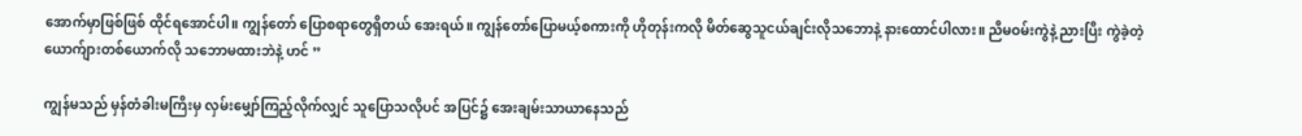အောက်မှာဖြစ်ဖြစ် ထိုင်ရအောင်ပါ။ ကျွန်တော် ပြောစရာတွေရှိတယ် အေးရယ်။ ကျွန်တော်ပြောမယ့်စကားကို ဟိုတုန်းကလို မိတ်ဆွေသူငယ်ချင်းလိုသဘောနဲ့ နားထောင်ပါလား။ ညီမဝမ်းကွဲနဲ့ ညားပြီး ကွဲခဲ့တဲ့ယောက်ျားတစ်ယောက်လို သဘောမထားဘဲနဲ့ ဟင် ”

ကျွန်မသည် မှန်တံခါးမကြီးမှ လှမ်းမျှော်ကြည့်လိုက်လျှင် သူပြောသလိုပင် အပြင်၌ အေးချမ်းသာယာနေသည်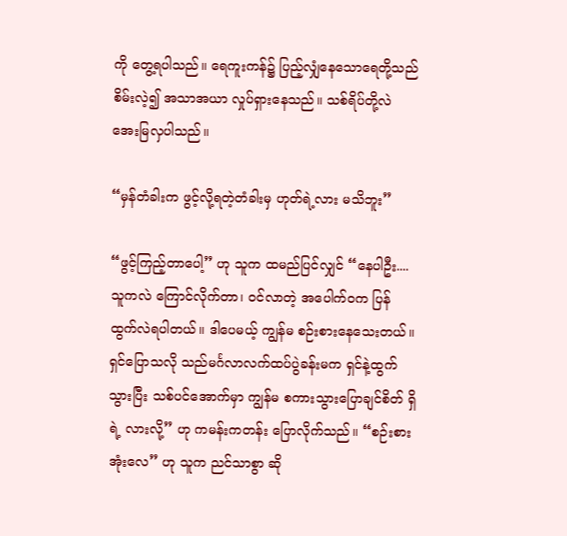ကို တွေ့ရပါသည်။ ရေကူးကန်၌ ပြည့်လျှံနေသောရေတို့သည် စိမ်းလဲ့၍ အသာအယာ လှုပ်ရှားနေသည်။ သစ်ရိပ်တို့လဲ အေးမြလှပါသည်။

“မှန်တံခါးက ဖွင့်လို့ရတဲ့တံခါးမှ ဟုတ်ရဲ့လား မသိဘူး”

“ဖွင့်ကြည့်တာပေါ့” ဟု သူက ထမည်ပြင်လျှင် “နေပါဦး.... သူကလဲ ကြောင်လိုက်တာ၊ ဝင်လာတဲ့ အပေါက်ဝက ပြန်ထွက်လဲရပါတယ်။ ဒါပေမယ့် ကျွန်မ စဉ်းစားနေသေးတယ်။ ရှင်ပြောသလို သည်မင်္ဂလာလက်ထပ်ပွဲခန်းမက ရှင်နဲ့ထွက်သွားပြီး သစ်ပင်အောက်မှာ ကျွန်မ စကားသွားပြောချင်စိတ် ရှိရဲ့ လားလို့” ဟု ကမန်းကတန်း ပြောလိုက်သည်။ “စဉ်းစားအုံးလေ” ဟု သူက ညင်သာစွာ ဆို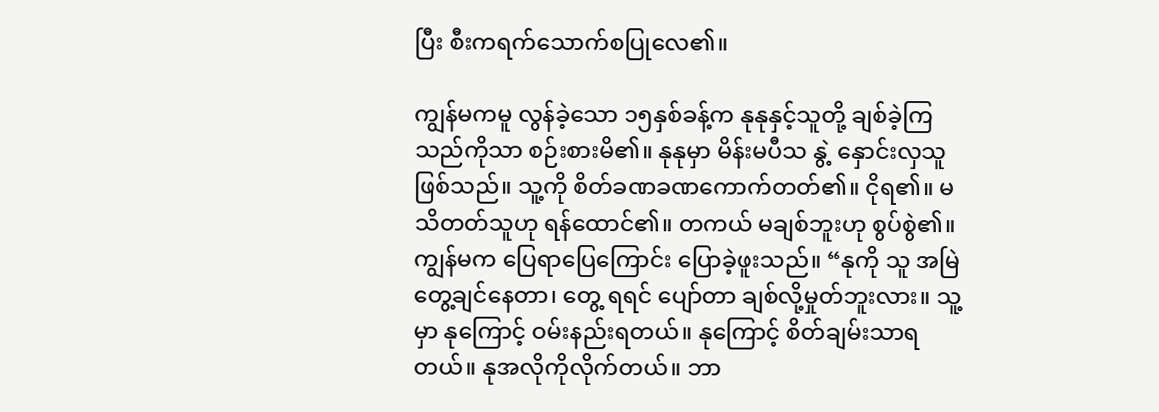ပြီး စီးကရက်သောက်စပြုလေ၏။

ကျွန်မကမူ လွန်ခဲ့သော ၁၅နှစ်ခန့်က နုနုနှင့်သူတို့ ချစ်ခဲ့ကြသည်ကိုသာ စဉ်းစားမိ၏။ နုနုမှာ မိန်းမပီသ နွဲ့ နှောင်းလှသူဖြစ်သည်။ သူ့ကို စိတ်ခဏခဏကောက်တတ်၏။ ငိုရ၏။ မသိတတ်သူဟု ရန်ထောင်၏။ တကယ် မချစ်ဘူးဟု စွပ်စွဲ၏။ ကျွန်မက ပြေရာပြေကြောင်း ပြောခဲ့ဖူးသည်။ “နုကို သူ အမြဲတွေ့ချင်နေတာ၊ တွေ့ ရရင် ပျော်တာ ချစ်လို့မှုတ်ဘူးလား။ သူ့မှာ နုကြောင့် ဝမ်းနည်းရတယ်။ နုကြောင့် စိတ်ချမ်းသာရတယ်။ နုအလိုကိုလိုက်တယ်။ ဘာ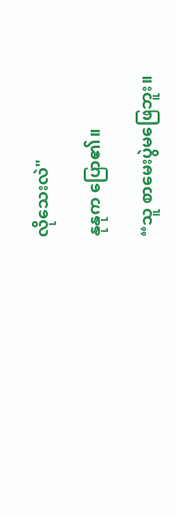လိုသေးလဲ"

နုနုက ပြော၏။

“သူ စာမေးပွဲမဖြေဘူး။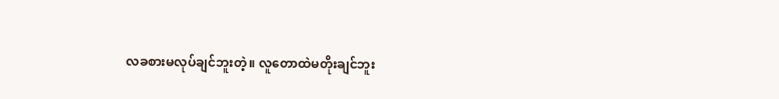လခစားမလုပ်ချင်ဘူးတဲ့။ လူတောထဲမတိုးချင်ဘူး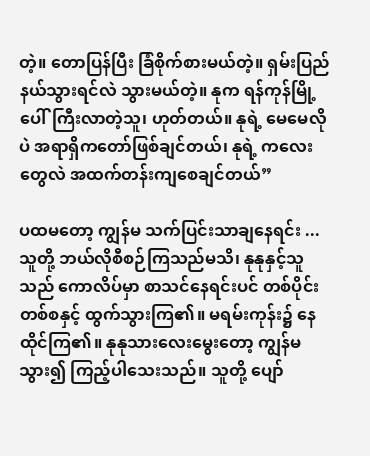တဲ့။ တောပြန်ပြီး ခြံစိုက်စားမယ်တဲ့။ ရှမ်းပြည်နယ်သွားရင်လဲ သွားမယ်တဲ့။ နုက ရန်ကုန်မြို့ပေါ်ကြီးလာတဲ့သူ၊ ဟုတ်တယ်။ နုရဲ့ မေမေလိုပဲ အရာရှိကတော်ဖြစ်ချင်တယ်၊ နုရဲ့ ကလေးတွေလဲ အထက်တန်းကျစေချင်တယ်”

ပထမတော့ ကျွန်မ သက်ပြင်းသာချနေရင်း ... သူတို့ ဘယ်လိုစီစဉ်ကြသည်မသိ၊ နုနုနှင့်သူသည် ကောလိပ်မှာ စာသင်နေရင်းပင် တစ်ပိုင်းတစ်စနှင့် ထွက်သွားကြ၏။ မရမ်းကုန်း၌ နေထိုင်ကြ၏။ နုနုသားလေးမွေးတော့ ကျွန်မ သွား၍ ကြည့်ပါသေးသည်။ သူတို့ ပျော်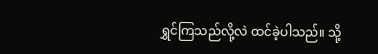ရွှင်ကြသည်လို့လဲ ထင်ခဲ့ပါသည်။ သို့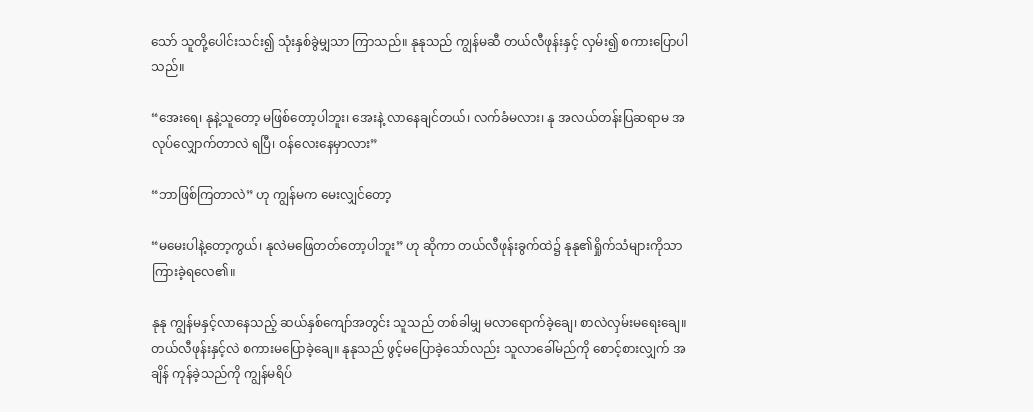သော် သူတို့ပေါင်းသင်း၍ သုံးနှစ်ခွဲမျှသာ ကြာသည်။ နုနုသည် ကျွန်မဆီ တယ်လီဖုန်းနှင့် လှမ်း၍ စကားပြောပါသည်။

“အေးရေ၊ နုနဲ့သူတော့ မဖြစ်တော့ပါဘူး၊ အေးနဲ့ လာနေချင်တယ်၊ လက်ခံမလား၊ နု အလယ်တန်းပြဆရာမ အလုပ်လျှောက်တာလဲ ရပြီ၊ ဝန်လေးနေမှာလား”

“ဘာဖြစ်ကြတာလဲ” ဟု ကျွန်မက မေးလျှင်တော့

“မမေးပါနဲ့တော့ကွယ်၊ နုလဲမဖြေတတ်တော့ပါဘူး” ဟု ဆိုကာ တယ်လီဖုန်းခွက်ထဲ၌ နုနု၏ရှိုက်သံများကိုသာ ကြားခဲ့ရလေ၏။

နုနု ကျွန်မနှင့်လာနေသည့် ဆယ်နှစ်ကျော်အတွင်း သူသည် တစ်ခါမျှ မလာရောက်ခဲ့ချေ၊ စာလဲလှမ်းမရေးချေ။ တယ်လီဖုန်းနှင့်လဲ စကားမပြောခဲ့ချေ။ နုနုသည် ဖွင့်မပြောခဲ့သော်လည်း သူလာခေါ်မည်ကို စောင့်စားလျှက် အချိန် ကုန်ခဲ့သည်ကို ကျွန်မရိပ်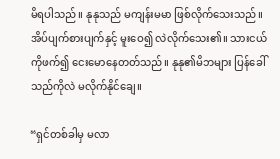မိရပါသည်။ နုနုသည် မကျန်းမမာ ဖြစ်လိုက်သေးသည်။ အိပ်ပျက်စားပျက်နှင့် မူးဝေ၍ လဲလိုက်သေး၏။ သားငယ်ကိုဖက်၍ ငေးမောနေတတ်သည်။ နုနု၏မိဘများ ပြန်ခေါ်သည်ကိုလဲ မလိုက်နိုင်ချေ။

“ရှင်တစ်ခါမှ မလာ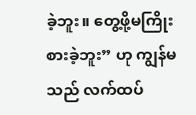ခဲ့ဘူး။ တွေ့ဖို့မကြိုးစားခဲ့ဘူး” ဟု ကျွန်မသည် လက်ထပ်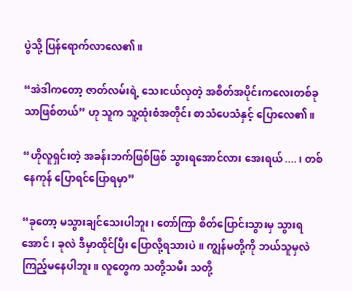ပွဲသို့ ပြန်ရောက်လာလေ၏။

“အဲဒါကတော့ ဇာတ်လမ်းရဲ့ သေးငယ်လှတဲ့ အစိတ်အပိုင်းကလေးတစ်ခုသာဖြစ်တယ်” ဟု သူက သူ့ထုံးစံအတိုင်း စာသံပေသံနှင့် ပြောလေ၏။

“ဟိုလူရှင်းတဲ့ အခန်းဘက်ဖြစ်ဖြစ် သွားရအောင်လား အေးရယ်....၊ တစ်နေကုန် ပြောရင်ပြောရမှာ”

“ခုတော့ မသွားချင်သေးပါဘူး၊ တော်ကြာ စိတ်ပြောင်းသွားမှ သွားရအောင်၊ ခုလဲ ဒီမှာထိုင်ပြီး ပြောလို့ရသားပဲ။ ကျွန်မတို့ကို ဘယ်သူမှလဲ ကြည့်မနေပါဘူး။ လူတွေက သတို့သမီး သတို့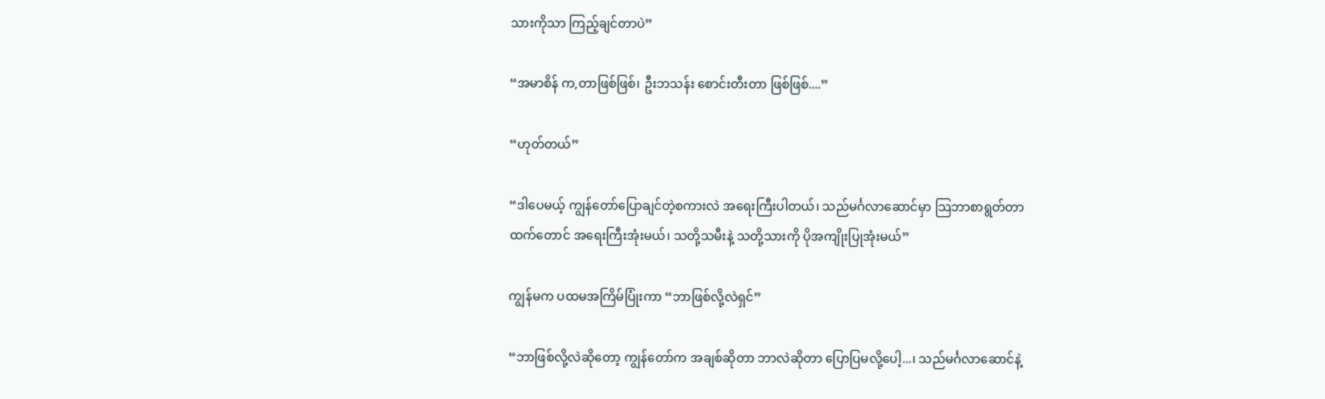သားကိုသာ ကြည့်ချင်တာပဲ”

“အမာစိန် က,တာဖြစ်ဖြစ်၊ ဦးဘသန်း စောင်းတီးတာ ဖြစ်ဖြစ်....”

“ဟုတ်တယ်”

“ဒါပေမယ့် ကျွန်တော်ပြောချင်တဲ့စကားလဲ အရေးကြီးပါတယ်၊ သည်မင်္ဂလာဆောင်မှာ သြဘာစာရွတ်တာထက်တောင် အရေးကြီးအုံးမယ်၊ သတို့သမီးနဲ့ သတို့သားကို ပိုအကျိုးပြုအုံးမယ်”

ကျွန်မက ပထမအကြိမ်ပြုံးကာ “ဘာဖြစ်လို့လဲရှင်”

“ဘာဖြစ်လို့လဲဆိုတော့ ကျွန်တော်က အချစ်ဆိုတာ ဘာလဲဆိုတာ ပြောပြမလို့ပေါ့...၊ သည်မင်္ဂလာဆောင်နဲ့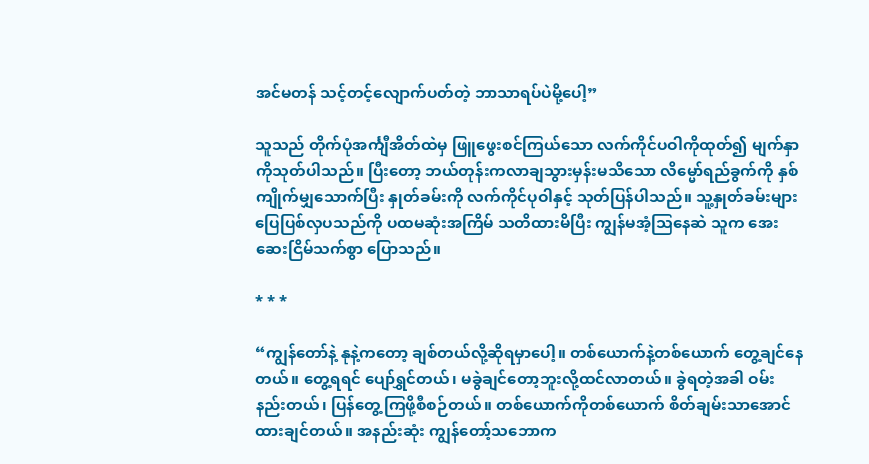အင်မတန် သင့်တင့်လျောက်ပတ်တဲ့ ဘာသာရပ်ပဲမို့ပေါ့”

သူသည် တိုက်ပုံအင်္ကျီအိတ်ထဲမှ ဖြူဖွေးစင်ကြယ်သော လက်ကိုင်ပဝါကိုထုတ်၍ မျက်နှာကိုသုတ်ပါသည်။ ပြီးတော့ ဘယ်တုန်းကလာချသွားမှန်းမသိသော လိမ္မော်ရည်ခွက်ကို နှစ်ကျိုက်မျှသောက်ပြီး နှုတ်ခမ်းကို လက်ကိုင်ပုဝါနှင့် သုတ်ပြန်ပါသည်။ သူ့နှုတ်ခမ်းများ ပြေပြစ်လှပသည်ကို ပထမဆုံးအကြိမ် သတိထားမိပြီး ကျွန်မအံ့သြနေဆဲ သူက အေးဆေးငြိမ်သက်စွာ ပြောသည်။

* * *

“ကျွန်တော်နဲ့ နုနဲ့ကတော့ ချစ်တယ်လို့ဆိုရမှာပေါ့။ တစ်ယောက်နဲ့တစ်ယောက် တွေ့ချင်နေတယ်။ တွေ့ရရင် ပျော်ရွှင်တယ်၊ မခွဲချင်တော့ဘူးလို့ထင်လာတယ်။ ခွဲရတဲ့အခါ ဝမ်းနည်းတယ်၊ ပြန်တွေ့ကြဖို့စီစဉ်တယ်။ တစ်ယောက်ကိုတစ်ယောက် စိတ်ချမ်းသာအောင် ထားချင်တယ်။ အနည်းဆုံး ကျွန်တော့်သဘောက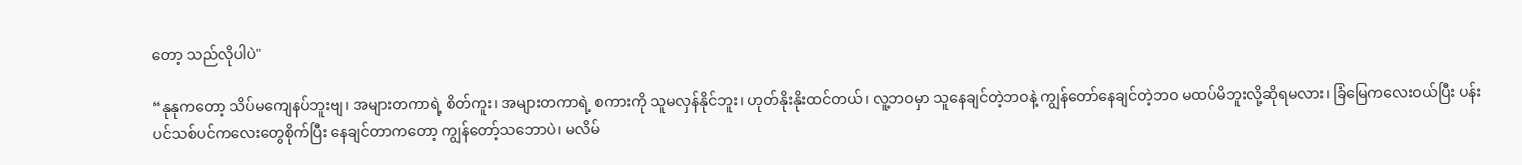တော့ သည်လိုပါပဲ"

“နုနုကတော့ သိပ်မကျေနပ်ဘူးဗျ၊ အများတကာရဲ့ စိတ်ကူး၊ အများတကာရဲ့ စကားကို သူမလှန်နိုင်ဘူး၊ ဟုတ်နိုးနိုးထင်တယ်၊ လူ့ဘဝမှာ သူနေချင်တဲ့ဘဝနဲ့ ကျွန်တော်နေချင်တဲ့ဘဝ မထပ်မိဘူးလို့ဆိုရမလား၊ ခြံမြေကလေးဝယ်ပြီး ပန်းပင်သစ်ပင်ကလေးတွေစိုက်ပြီး နေချင်တာကတော့ ကျွန်တော့်သဘောပဲ၊ မလိမ်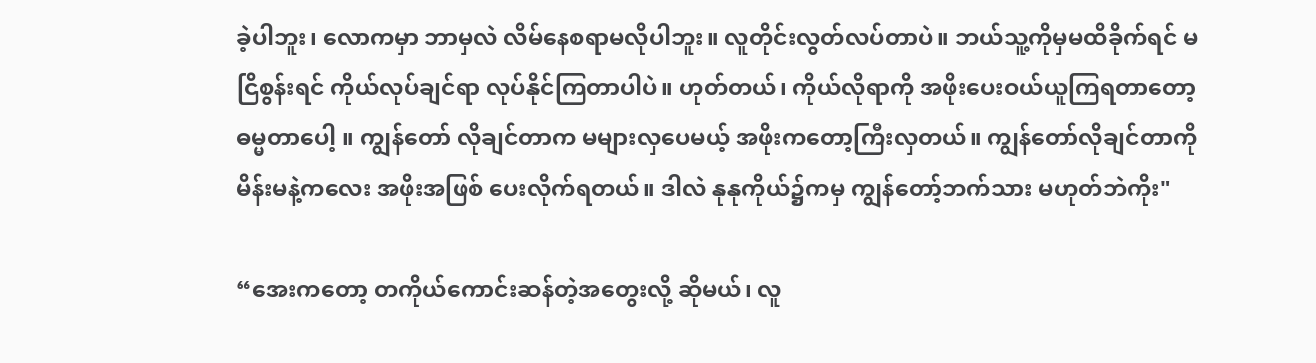ခဲ့ပါဘူး၊ လောကမှာ ဘာမှလဲ လိမ်နေစရာမလိုပါဘူး။ လူတိုင်းလွတ်လပ်တာပဲ။ ဘယ်သူ့ကိုမှမထိခိုက်ရင် မငြိစွန်းရင် ကိုယ်လုပ်ချင်ရာ လုပ်နိုင်ကြတာပါပဲ။ ဟုတ်တယ်၊ ကိုယ်လိုရာကို အဖိုးပေးဝယ်ယူကြရတာတော့ ဓမ္မတာပေါ့ ။ ကျွန်တော် လိုချင်တာက မများလှပေမယ့် အဖိုးကတော့ကြီးလှတယ်။ ကျွန်တော်လိုချင်တာကို မိန်းမနဲ့ကလေး အဖိုးအဖြစ် ပေးလိုက်ရတယ်။ ဒါလဲ နုနုကိုယ်၌ကမှ ကျွန်တော့်ဘက်သား မဟုတ်ဘဲကိုး"

“အေးကတော့ တကိုယ်ကောင်းဆန်တဲ့အတွေးလို့ ဆိုမယ်၊ လူ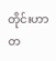တိုင်းဟာ တ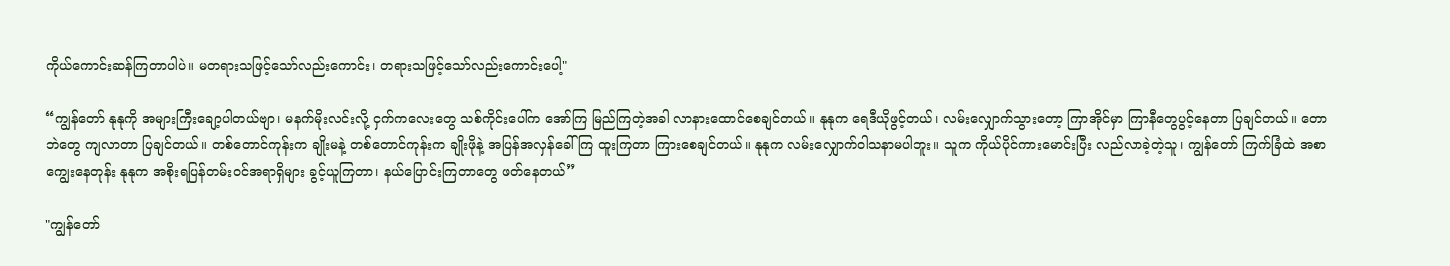ကိုယ်ကောင်းဆန်ကြတာပါပဲ။ မတရားသဖြင့်သော်လည်းကောင်း၊ တရားသဖြင့်သော်လည်းကောင်းပေါ့"

“ကျွန်တော် နုနုကို အများကြီးချော့ပါတယ်ဗျာ၊ မနက်မိုးလင်းလို့ ငှက်ကလေးတွေ သစ်ကိုင်းပေါ်က အော်ကြ မြည်ကြတဲ့အခါ လာနားထောင်စေချင်တယ်။ နုနုက ရေဒီယိုဖွင့်တယ်၊ လမ်းလျှောက်သွားတော့ ကြာအိုင်မှာ ကြာနီတွေပွင့်နေတာ ပြချင်တယ်။ တောဘဲတွေ ကျလာတာ ပြချင်တယ်။ တစ်တောင်ကုန်းက ချိုးမနဲ့ တစ်တောင်ကုန်းက ချိုးဖိုနဲ့ အပြန်အလှန်ခေါ်ကြ ထူးကြတာ ကြားစေချင်တယ်။ နုနုက လမ်းလျှောက်ဝါသနာမပါဘူး။ သူက ကိုယ်ပိုင်ကားမောင်းပြီး လည်လာခဲ့တဲ့သူ၊ ကျွန်တော် ကြက်ခြံထဲ အစာကျွေးနေတုန်း နုနုက အစိုးရပြန်တမ်းဝင်အရာရှိများ ခွင့်ယူကြတာ၊ နယ်ပြောင်းကြတာတွေ ဖတ်နေတယ်”

"ကျွန်တော်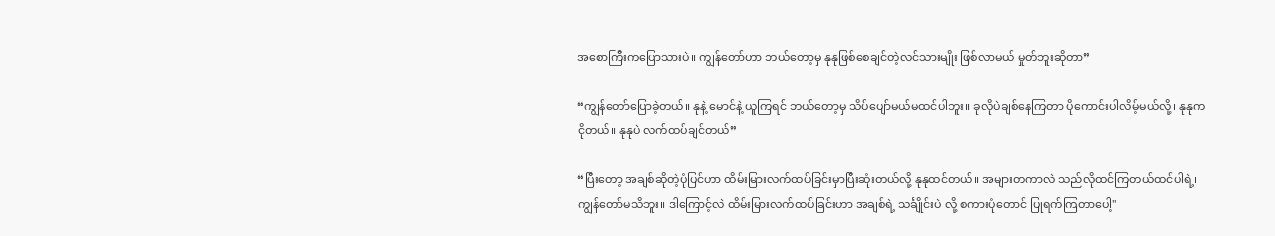အစောကြီးကပြောသားပဲ။ ကျွန်တော်ဟာ ဘယ်တော့မှ နုနုဖြစ်စေချင်တဲ့လင်သားမျိုး ဖြစ်လာမယ် မှုတ်ဘူးဆိုတာ”

“ကျွန်တော်ပြောခဲ့တယ်။ နုနဲ့ မောင်နဲ့ ယူကြရင် ဘယ်တော့မှ သိပ်ပျော်မယ်မထင်ပါဘူး။ ခုလိုပဲချစ်နေကြတာ ပိုကောင်းပါလိမ့်မယ်လို့၊ နုနုက ငိုတယ်။ နုနုပဲ လက်ထပ်ချင်တယ်”

“ပြီးတော့ အချစ်ဆိုတဲ့ပုံပြင်ဟာ ထိမ်းမြားလက်ထပ်ခြင်းမှာပြီးဆုံးတယ်လို့ နုနုထင်တယ်။ အများတကာလဲ သည်လိုထင်ကြတယ်ထင်ပါရဲ့၊ ကျွန်တော်မသိဘူး။ ဒါကြောင့်လဲ ထိမ်းမြားလက်ထပ်ခြင်းဟာ အချစ်ရဲ့ သင်္ချိုင်းပဲ လို့ စကားပုံတောင် ပြုရက်ကြတာပေါ့"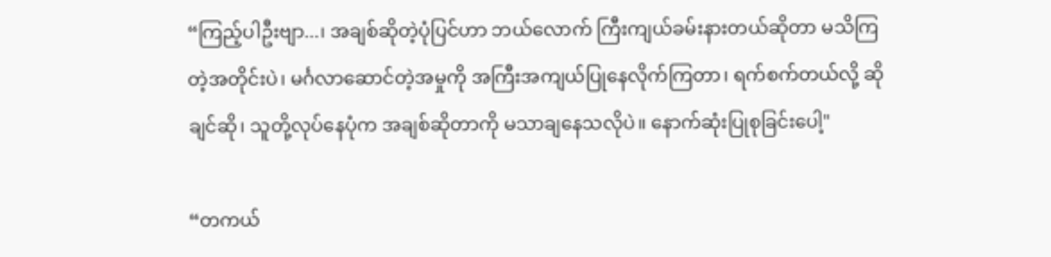“ကြည့်ပါဦးဗျာ...၊ အချစ်ဆိုတဲ့ပုံပြင်ဟာ ဘယ်လောက် ကြီးကျယ်ခမ်းနားတယ်ဆိုတာ မသိကြတဲ့အတိုင်းပဲ၊ မင်္ဂလာဆောင်တဲ့အမှုကို အကြီးအကျယ်ပြုနေလိုက်ကြတာ၊ ရက်စက်တယ်လို့ ဆိုချင်ဆို၊ သူတို့လုပ်နေပုံက အချစ်ဆိုတာကို မသာချနေသလိုပဲ။ နောက်ဆုံးပြုစုခြင်းပေါ့"

“တကယ်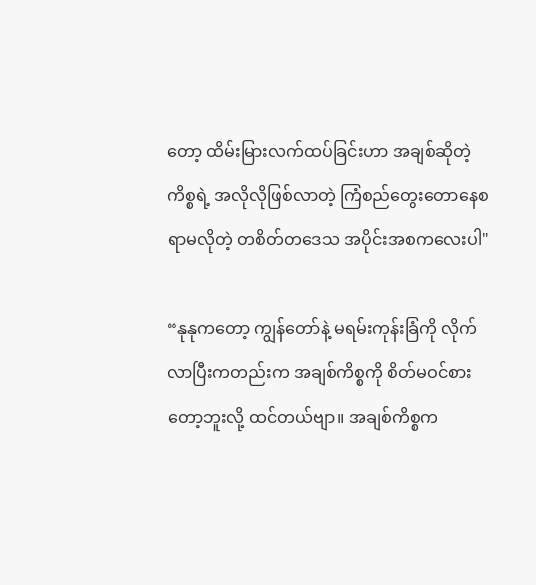တော့ ထိမ်းမြားလက်ထပ်ခြင်းဟာ အချစ်ဆိုတဲ့ကိစ္စရဲ့ အလိုလိုဖြစ်လာတဲ့ ကြံစည်တွေးတောနေစရာမလိုတဲ့ တစိတ်တဒေသ အပိုင်းအစကလေးပါ"

“နုနုကတော့ ကျွန်တော်နဲ့ မရမ်းကုန်းခြံကို လိုက်လာပြီးကတည်းက အချစ်ကိစ္စကို စိတ်မဝင်စားတော့ဘူးလို့ ထင်တယ်ဗျာ။ အချစ်ကိစ္စက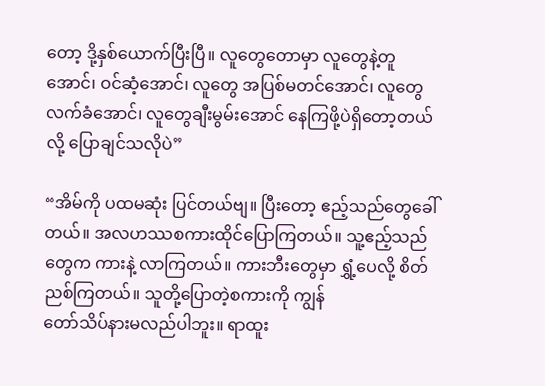တော့ ဒို့နှစ်ယောက်ပြီးပြီ။ လူတွေတောမှာ လူတွေနဲ့တူအောင်၊ ဝင်ဆံ့အောင်၊ လူတွေ အပြစ်မတင်အောင်၊ လူတွေလက်ခံအောင်၊ လူတွေချီးမွမ်းအောင် နေကြဖို့ပဲရှိတော့တယ်လို့ ပြောချင်သလိုပဲ”

“အိမ်ကို ပထမဆုံး ပြင်တယ်ဗျ။ ပြီးတော့ ဧည့်သည်တွေခေါ်တယ်။ အလဟဿစကားထိုင်ပြောကြတယ်။ သူ့ဧည့်သည်တွေက ကားနဲ့ လာကြတယ်။ ကားဘီးတွေမှာ ရွှံ့ပေလို့ စိတ်ညစ်ကြတယ်။ သူတို့ပြောတဲ့စကားကို ကျွန်
တော်သိပ်နားမလည်ပါဘူး။ ရာထူး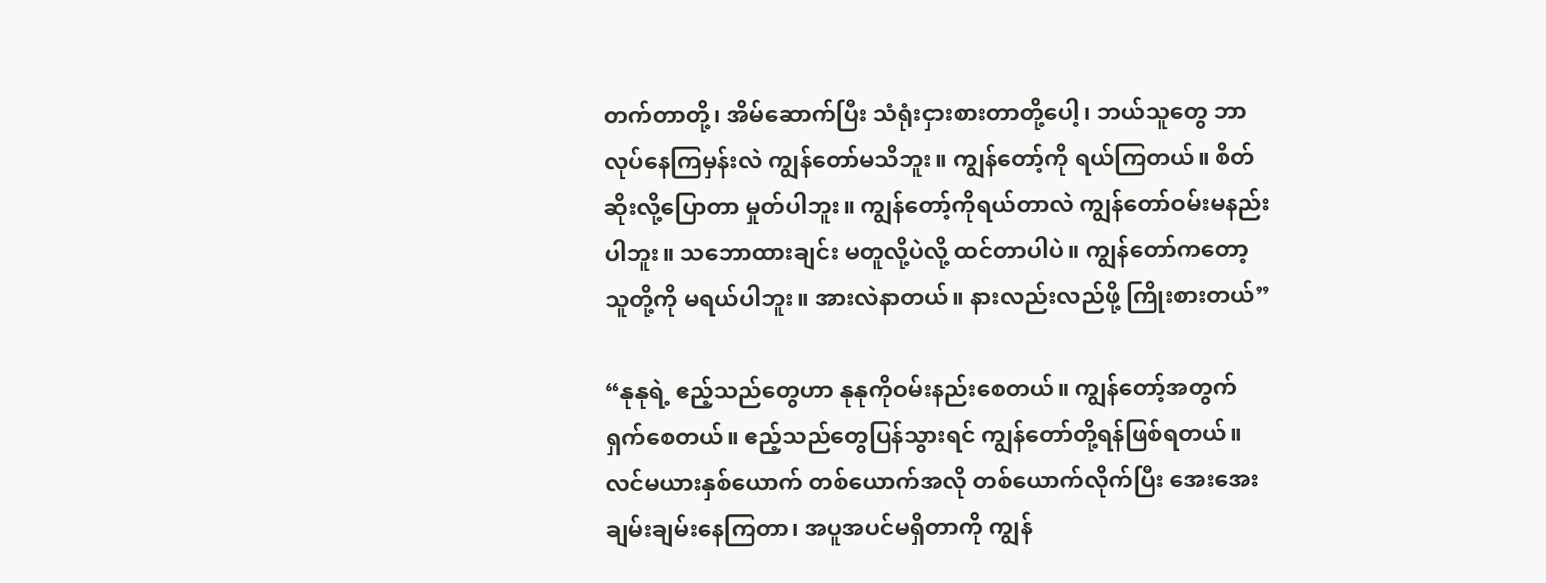တက်တာတို့၊ အိမ်ဆောက်ပြီး သံရုံးငှားစားတာတို့ပေါ့၊ ဘယ်သူတွေ ဘာလုပ်နေကြမှန်းလဲ ကျွန်တော်မသိဘူး။ ကျွန်တော့်ကို ရယ်ကြတယ်။ စိတ်ဆိုးလို့ပြောတာ မှုတ်ပါဘူး။ ကျွန်တော့်ကိုရယ်တာလဲ ကျွန်တော်ဝမ်းမနည်းပါဘူး။ သဘောထားချင်း မတူလို့ပဲလို့ ထင်တာပါပဲ။ ကျွန်တော်ကတော့ သူတို့ကို မရယ်ပါဘူး။ အားလဲနာတယ်။ နားလည်းလည်ဖို့ ကြိုးစားတယ်”

“နုနုရဲ့ ဧည့်သည်တွေဟာ နုနုကိုဝမ်းနည်းစေတယ်။ ကျွန်တော့်အတွက် ရှက်စေတယ်။ ဧည့်သည်တွေပြန်သွားရင် ကျွန်တော်တို့ရန်ဖြစ်ရတယ်။ လင်မယားနှစ်ယောက် တစ်ယောက်အလို တစ်ယောက်လိုက်ပြီး အေးအေးချမ်းချမ်းနေကြတာ၊ အပူအပင်မရှိတာကို ကျွန်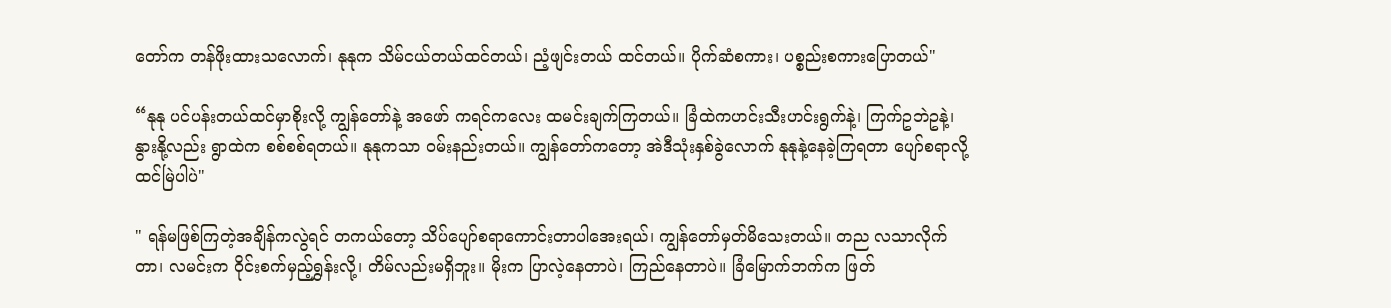တော်က တန်ဖိုးထားသလောက်၊ နုနုက သိမ်ငယ်တယ်ထင်တယ်၊ ညံ့ဖျင်းတယ် ထင်တယ်။ ပိုက်ဆံစကား၊ ပစ္စည်းစကားပြောတယ်"

“နုနု ပင်ပန်းတယ်ထင်မှာစိုးလို့ ကျွန်တော်နဲ့ အဖော် ကရင်ကလေး ထမင်းချက်ကြတယ်။ ခြံထဲကဟင်းသီးဟင်းရွက်နဲ့၊ ကြက်ဥဘဲဥနဲ့၊ နွားနို့လည်း ရွာထဲက စစ်စစ်ရတယ်။ နုနုကသာ ဝမ်းနည်းတယ်။ ကျွန်တော်ကတော့ အဲဒီသုံးနှစ်ခွဲလောက် နုနုနဲ့နေခဲ့ကြရတာ ပျော်စရာလို့ထင်မြဲပါပဲ"

" ရန်မဖြစ်ကြတဲ့အချိန်ကလွဲရင် တကယ်တော့ သိပ်ပျော်စရာကောင်းတာပါအေးရယ်၊ ကျွန်တော်မှတ်မိသေးတယ်။ တည လသာလိုက်တာ၊ လမင်းက ဝိုင်းစက်မှည့်ရွှန်းလို့၊ တိမ်လည်းမရှိဘူး။ မိုးက ပြာလဲ့နေတာပဲ၊ ကြည်နေတာပဲ။ ခြံမြောက်ဘက်က ဖြတ်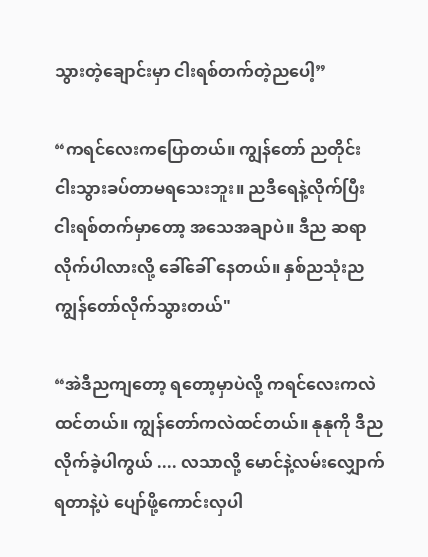သွားတဲ့ချောင်းမှာ ငါးရစ်တက်တဲ့ညပေါ့”

“ကရင်လေးကပြောတယ်။ ကျွန်တော် ညတိုင်း ငါးသွားခပ်တာမရသေးဘူး။ ညဒီရေနဲ့လိုက်ပြီး ငါးရစ်တက်မှာတော့ အသေအချာပဲ။ ဒီည ဆရာလိုက်ပါလားလို့ ခေါ်ခေါ် နေတယ်။ နှစ်ညသုံးည ကျွန်တော်လိုက်သွားတယ်"

“အဲဒီညကျတော့ ရတော့မှာပဲလို့ ကရင်လေးကလဲ ထင်တယ်။ ကျွန်တော်ကလဲထင်တယ်။ နုနုကို ဒီညလိုက်ခဲ့ပါကွယ် .... လသာလို့ မောင်နဲ့လမ်းလျှောက်ရတာနဲ့ပဲ ပျော်ဖို့ကောင်းလှပါ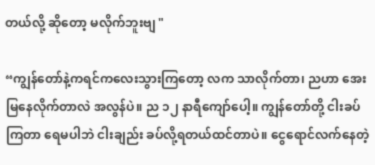တယ်လို့ ဆိုတော့ မလိုက်ဘူးဗျ "

“ကျွန်တော်နဲ့ကရင်ကလေးသွားကြတော့ လက သာလိုက်တာ၊ ညဟာ အေးမြနေလိုက်တာလဲ အလွန်ပဲ။ ည ၁၂ နာရီကျော်ပေါ့။ ကျွန်တော်တို့ ငါးခပ်ကြတာ ရေမပါဘဲ ငါးချည်း ခပ်လို့ရတယ်ထင်တာပဲ။ ငွေရောင်လက်နေတဲ့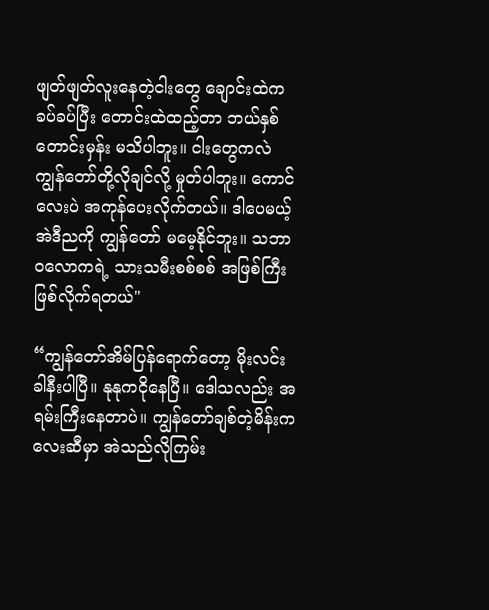ဖျတ်ဖျတ်လူးနေတဲ့ငါးတွေ ချောင်းထဲက ခပ်ခပ်ပြီး တောင်းထဲထည့်တာ ဘယ်နှစ်တောင်းမှန်း မသိပါဘူး။ ငါးတွေကလဲ ကျွန်တော်တို့လိုချင်လို့ မှုတ်ပါဘူး။ ကောင်လေးပဲ အကုန်ပေးလိုက်တယ်။ ဒါပေမယ့် အဲဒီညကို ကျွန်တော် မမေ့နိုင်ဘူး။ သဘာဝလောကရဲ့ သားသမီးစစ်စစ် အဖြစ်ကြီး ဖြစ်လိုက်ရတယ်"

“ကျွန်တော်အိမ်ပြန်ရောက်တော့ မိုးလင်းခါနီးပါပြီ။ နုနုကငိုနေပြီ။ ဒေါသလည်း အရမ်းကြီးနေတာပဲ။ ကျွန်တော်ချစ်တဲ့မိန်းကလေးဆီမှာ အဲသည်လိုကြမ်း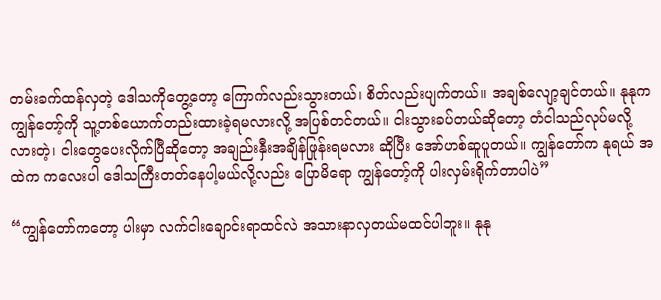တမ်းခက်ထန်လှတဲ့ ဒေါသကိုတွေ့တော့ ကြောက်လည်းသွားတယ်၊ စိတ်လည်းပျက်တယ်။ အချစ်လျော့ချင်တယ်။ နုနုက ကျွန်တော့်ကို သူ့တစ်ယောက်တည်းထားခဲ့ရမလားလို့ အပြစ်တင်တယ်။ ငါးသွားခပ်တယ်ဆိုတော့ တံငါသည်လုပ်မလို့လားတဲ့၊ ငါးတွေပေးလိုက်ပြီဆိုတော့ အချည်းနှီးအချိန်ဖြုန်းရမလား ဆိုပြီး အော်ဟစ်ဆူပူတယ်။ ကျွန်တော်က နုရယ် အထဲက ကလေးပါ ဒေါသကြီးတတ်နေပါ့မယ်လို့လည်း ပြောမိရော ကျွန်တော့်ကို ပါးလှမ်းရိုက်တာပါပဲ”

“ကျွန်တော်ကတော့ ပါးမှာ လက်ငါးချောင်းရာထင်လဲ အသားနာလှတယ်မထင်ပါဘူး။ နုနု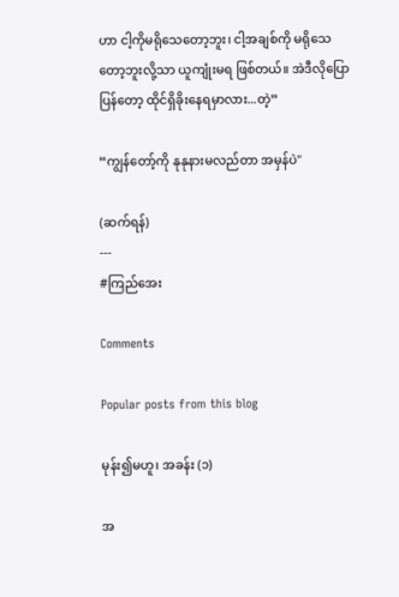ဟာ ငါ့ကိုမရိုသေတော့ဘူး၊ ငါ့အချစ်ကို မရိုသေတော့ဘူးလို့သာ ယူကျုံးမရ ဖြစ်တယ်။ အဲဒီလိုပြောပြန်တော့ ထိုင်ရှိခိုးနေရမှာလား...တဲ့”

“ကျွန်တော့်ကို နုနုနားမလည်တာ အမှန်ပဲ"

(ဆက်ရန်)
---
#ကြည်အေး

Comments

Popular posts from this blog

မုန်း၍မဟူ၊ အခန်း (၁)

အ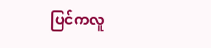ပြင်ကလူ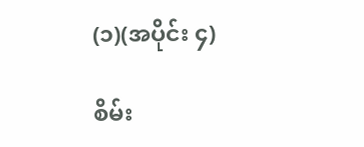(၁)(အပိုင်း ၄)

စိမ်း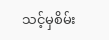သင့်မှစိမ်း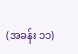(အခန်း ၁၁)